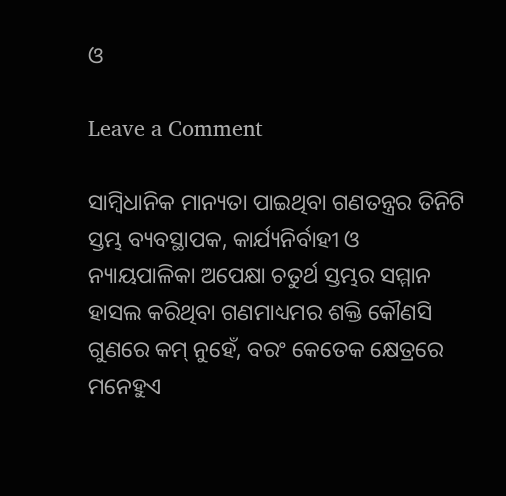ଓ

Leave a Comment

ସାମ୍ବିଧାନିକ ମାନ୍ୟତା ପାଇଥିବା ଗଣତନ୍ତ୍ରର ତିନିଟି ସ୍ତମ୍ଭ ବ୍ୟବସ୍ଥାପକ, କାର୍ଯ୍ୟନିର୍ବାହୀ ଓ ନ୍ୟାୟପାଳିକା ଅପେକ୍ଷା ଚତୁର୍ଥ ସ୍ତମ୍ଭର ସମ୍ମାନ ହାସଲ କରିଥିବା ଗଣମାଧ୍ୟମର ଶକ୍ତି କୌଣସି ଗୁଣରେ କମ୍‌ ନୁହେଁ, ବରଂ କେତେକ କ୍ଷେତ୍ରରେ ମନେହୁଏ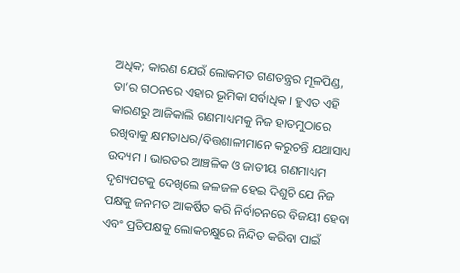ଅଧିକ; କାରଣ ଯେଉଁ ଲୋକମତ ଗଣତନ୍ତ୍ରର ମୂଳପିଣ୍ଡ, ତା’ର ଗଠନରେ ଏହାର ଭୂମିକା ସର୍ବାଧିକ । ହୁଏତ ଏହି କାରଣରୁ ଆଜିକାଲି ଗଣମାଧ୍ୟମକୁ ନିଜ ହାତମୁଠାରେ ରଖିବାକୁ କ୍ଷମତାଧର/ବିତ୍ତଶାଳୀମାନେ କରୁଚନ୍ତି ଯଥାସାଧ୍ୟ ଉଦ୍ୟମ । ଭାରତର ଆଞ୍ଚଳିକ ଓ ଜାତୀୟ ଗଣମାଧ୍ୟମ ଦୃଶ୍ୟପଟକୁ ଦେଖିଲେ ଜଳଜଳ ହେଇ ଦିଶୁଚି ଯେ ନିଜ ପକ୍ଷକୁ ଜନମତ ଆକର୍ଷିତ କରି ନିର୍ବାଚନରେ ବିଜୟୀ ହେବା ଏବଂ ପ୍ରତିପକ୍ଷକୁ ଲୋକଚକ୍ଷୁରେ ନିନ୍ଦିତ କରିବା ପାଇଁ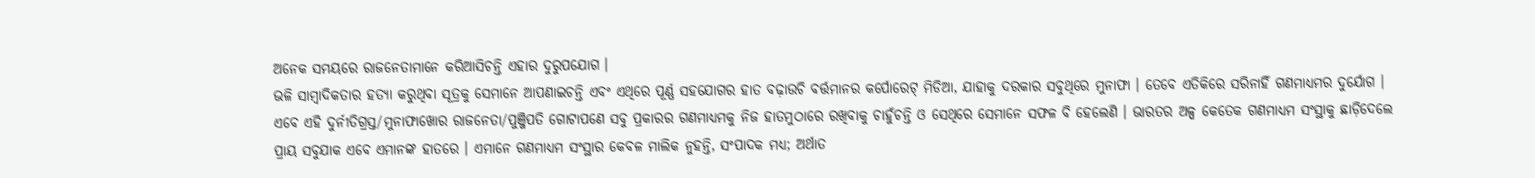ଅନେକ ସମୟରେ ରାଜନେତାମାନେ କରିଆସିଚନ୍ତି ଏହାର ଦୁରୁପଯୋଗ ।
ଭଳି ସାମ୍ବାଦିକତାର ହତ୍ୟା କରୁଥିବା ସୂତ୍ରକୁ ସେମାନେ ଆପଣାଇଚନ୍ତି ଏବଂ ଏଥିରେ ପୂର୍ଣ୍ଣ ସହଯୋଗର ହାତ ବଢ଼ାଉଚି ବର୍ତ୍ତମାନର କର୍ପୋରେଟ୍‌ ମିଡିଆ, ଯାହାକୁ ଦରକାର ସବୁଥିରେ ମୁନାଫା । ତେବେ ଏତିକିରେ ସରିନାହିଁ ଗଣମାଧ୍ୟମର ଦୁର୍ଯୋଗ । ଏବେ ଏହି ଦୁର୍ନୀତିଗ୍ରସ୍ତ/ମୁନାଫାଖୋର ରାଜନେତା/ପୁଞ୍ଜିପତି ଗୋଟାପଣେ ସବୁ ପ୍ରକାରର ଗଣମାଧ୍ୟମକୁ ନିଜ ହାତମୁଠାରେ ରଖିବାକୁ ଚାହୁଁଚନ୍ତି ଓ ସେଥିରେ ସେମାନେ ସଫଳ ବି ହେଲେଣି । ଭାରତର ଅଳ୍ପ କେତେକ ଗଣମାଧ୍ୟମ ସଂସ୍ଥାକୁ ଛାଡ଼ିଦେଲେ ପ୍ରାୟ ସବୁଯାକ ଏବେ ଏମାନଙ୍କ ହାତରେ । ଏମାନେ ଗଣମାଧ୍ୟମ ସଂସ୍ଥାର କେବଳ ମାଲିକ ନୁହନ୍ତି, ସଂପାଦକ ମଧ୍ୟ; ଅର୍ଥାତ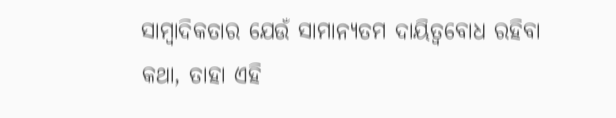ସାମ୍ବାଦିକତାର ଯେଉଁ ସାମାନ୍ୟତମ ଦାୟିତ୍ୱବୋଧ ରହିବା କଥା, ତାହା ଏହି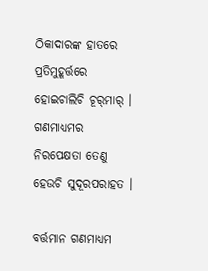ଠିକାଦାରଙ୍କ ହାତରେ ପ୍ରତିମୁହୂର୍ତ୍ତରେ ହୋଇଚାଲିଚି ଚୂର୍‌ମାର୍‌ । ଗଣମାଧ୍ୟମର ନିରପେକ୍ଷତା ତେଣୁ ହେଉଚି ସୁଦୂରପରାହତ ।

ବର୍ତ୍ତମାନ ଗଣମାଧ୍ୟମ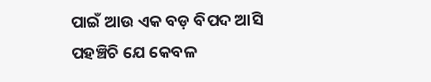ପାଇଁ ଆଉ ଏକ ବଡ଼ ବିପଦ ଆସି ପହଞ୍ଚିଚି ଯେ କେବଳ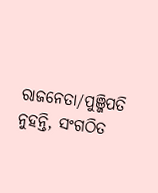ରାଜନେତା/ପୁଞ୍ଜିପତି ନୁହନ୍ତି, ସଂଗଠିତ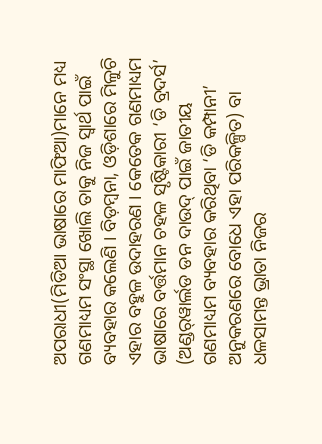ଅପରାଧୀ(ମିଡିଆ ଭାଷାରେ ମାଫିଆ)ମାନେ ମଧ୍ୟ ଗଣମାଧ୍ୟମ ସଂସ୍ଥା ଖୋଲି ତାକୁ ନିଜ ସ୍ୱାର୍ଥ ପାଇଁ ବ୍ୟବହାର କଲେଣି । ବିଡ଼ମ୍ବନା, ଓଡ଼ିଶାରେ ମିଳୁଚି ଏହାର ବହୁଳ ଉଦାହରଣ । କେତେକ ଗଣମାଧ୍ୟମ ଭାଷାରେ ବର୍ତ୍ତମାନ ଚହଳ ସୃଷ୍ଟିକାରୀ ‘ଡି ବ୍ରଦର୍ସ’ (ଅଣ୍ଡର୍‌ୱାର୍ଲଡ ଡନ ଦାଉଦ୍‌ ପାଇଁ ଜାତୀୟ ଗଣମାଧ୍ୟମ ବ୍ୟବହାର କରିଥିବା ‘ଡି କମ୍ପାନୀ’ ଅନୁକରଣରେ ବୋଧେ ଏହା ପରିକଳ୍ପିତ) ବା ଧଳସାମନ୍ତ ଭ୍ରାତା ନିଜର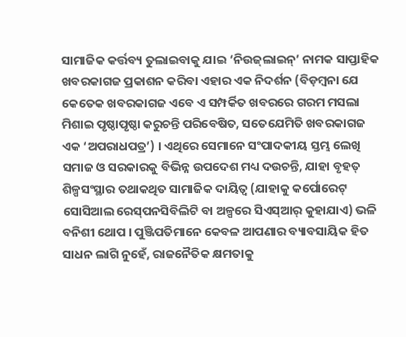ସାମାଜିକ କର୍ତ୍ତବ୍ୟ ତୁଲାଇବାକୁ ଯାଇ ‘ନିଉଜ୍‌ଲାଇନ୍‌’ ନାମକ ସାପ୍ତାହିକ ଖବରକାଗଜ ପ୍ରକାଶନ କରିବା ଏହାର ଏକ ନିଦର୍ଶନ (ବିଡ଼ମ୍ବନା ଯେ କେତେକ ଖବରକାଗଜ ଏବେ ଏ ସମ୍ପର୍କିତ ଖବରରେ ଗରମ ମସଲା ମିଶାଇ ପୃଷ୍ଠାପୃଷ୍ଠା କରୁଚନ୍ତି ପରିବେଷିତ, ସତେଯେମିତି ଖବରକାଗଜ ଏକ ‘ଅପରାଧପତ୍ର’) । ଏଥିରେ ସେମାନେ ସଂପାଦକୀୟ ସ୍ତମ୍ଭ ଲେଖି ସମାଜ ଓ ସରକାରକୁ ବିଭିନ୍ନ ଉପଦେଶ ମଧ୍ୟ ଦଉଚନ୍ତି, ଯାହା ବୃହତ୍‌ ଶିଳ୍ପସଂସ୍ଥାର ତଥାକଥିତ ସାମାଜିକ ଦାୟିତ୍ୱ (ଯାହାକୁ କର୍ପୋରେଟ୍‌ ସୋସିଆଲ ରେସ୍‌ପନସିବିଲିଟି ବା ଅଳ୍ପରେ ସିଏସ୍‌ଆର୍‌ କୁହାଯାଏ) ଭଳି ବନିଶୀ ଥୋପ । ପୁଞ୍ଜିପତିମାନେ କେବଳ ଆପଣାର ବ୍ୟାବସାୟିକ ହିତ ସାଧନ ଲାଗି ନୁହେଁ, ରାଜନୈତିକ କ୍ଷମତାକୁ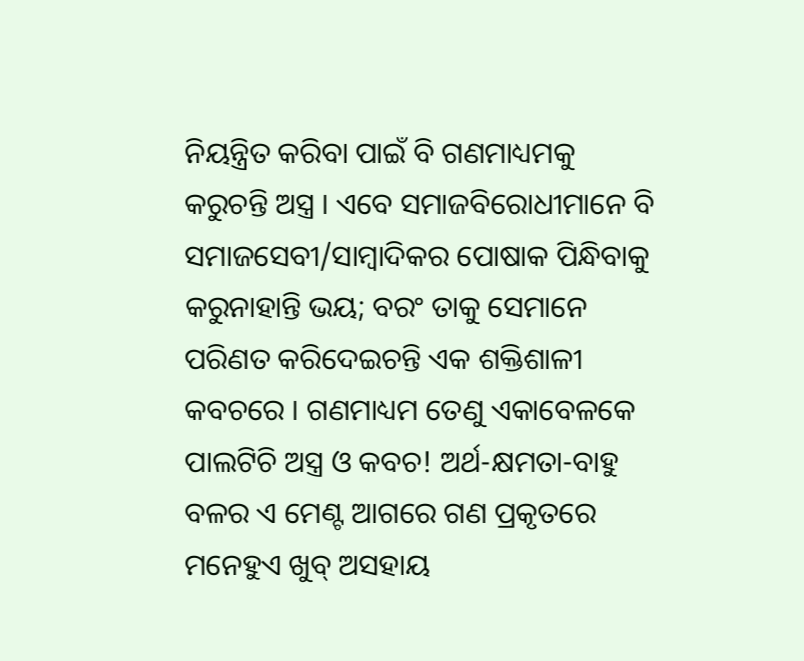ନିୟନ୍ତ୍ରିତ କରିବା ପାଇଁ ବି ଗଣମାଧ୍ୟମକୁ କରୁଚନ୍ତି ଅସ୍ତ୍ର । ଏବେ ସମାଜବିରୋଧୀମାନେ ବି ସମାଜସେବୀ/ସାମ୍ବାଦିକର ପୋଷାକ ପିନ୍ଧିବାକୁ କରୁନାହାନ୍ତି ଭୟ; ବରଂ ତାକୁ ସେମାନେ ପରିଣତ କରିଦେଇଚନ୍ତି ଏକ ଶକ୍ତିଶାଳୀ କବଚରେ । ଗଣମାଧ୍ୟମ ତେଣୁ ଏକାବେଳକେ ପାଲଟିଚି ଅସ୍ତ୍ର ଓ କବଚ! ଅର୍ଥ-କ୍ଷମତା-ବାହୁ ବଳର ଏ ମେଣ୍ଟ ଆଗରେ ଗଣ ପ୍ରକୃତରେ ମନେହୁଏ ଖୁବ୍‌ ଅସହାୟ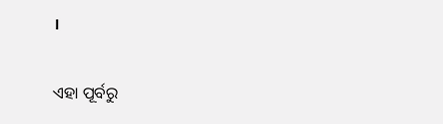।

ଏହା ପୂର୍ବରୁ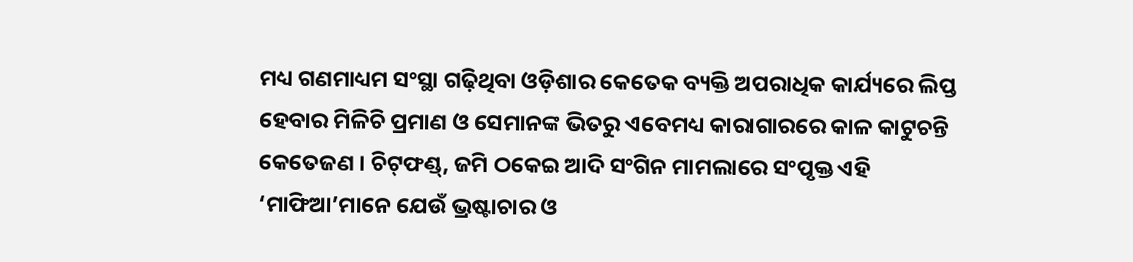ମଧ୍ୟ ଗଣମାଧ୍ୟମ ସଂସ୍ଥା ଗଢ଼ିଥିବା ଓଡ଼ିଶାର କେତେକ ବ୍ୟକ୍ତି ଅପରାଧିକ କାର୍ଯ୍ୟରେ ଲିପ୍ତ ହେବାର ମିଳିଚି ପ୍ରମାଣ ଓ ସେମାନଙ୍କ ଭିତରୁ ଏବେମଧ୍ୟ କାରାଗାରରେ କାଳ କାଟୁଚନ୍ତି କେତେଜଣ । ଚିଟ୍‌ଫଣ୍ଡ୍‌, ଜମି ଠକେଇ ଆଦି ସଂଗିନ ମାମଲାରେ ସଂପୃକ୍ତ ଏହି ‘ମାଫିଆ’ମାନେ ଯେଉଁ ଭ୍ରଷ୍ଟାଚାର ଓ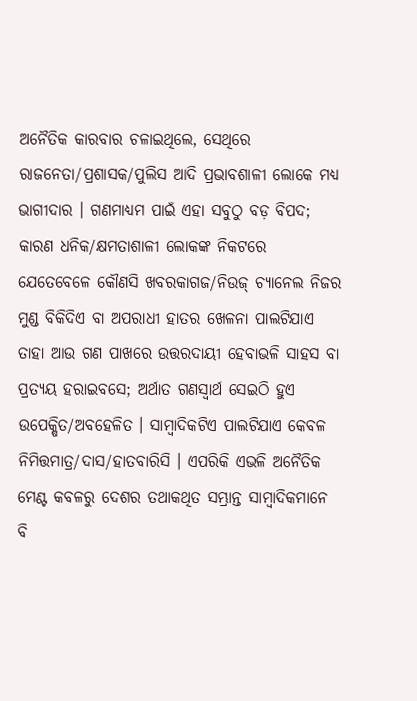ଅନୈତିକ କାରବାର ଚଳାଇଥିଲେ, ସେଥିରେ ରାଜନେତା/ପ୍ରଶାସକ/ପୁଲିସ ଆଦି ପ୍ରଭାବଶାଳୀ ଲୋକେ ମଧ୍ୟ ଭାଗୀଦାର । ଗଣମାଧ୍ୟମ ପାଇଁ ଏହା ସବୁଠୁ ବଡ଼ ବିପଦ; କାରଣ ଧନିକ/କ୍ଷମତାଶାଳୀ ଲୋକଙ୍କ ନିକଟରେ ଯେତେବେଳେ କୌଣସି ଖବରକାଗଜ/ନିଉଜ୍‌ ଚ୍ୟାନେଲ ନିଜର ମୁଣ୍ଡ ବିକିଦିଏ ବା ଅପରାଧୀ ହାତର ଖେଳନା ପାଲଟିଯାଏ ତାହା ଆଉ ଗଣ ପାଖରେ ଉତ୍ତରଦାୟୀ ହେବାଭଳି ସାହସ ବା ପ୍ରତ୍ୟୟ ହରାଇବସେ; ଅର୍ଥାତ ଗଣସ୍ୱାର୍ଥ ସେଇଠି ହୁଏ ଉପେକ୍ଷିତ/ଅବହେଳିତ । ସାମ୍ବାଦିକଟିଏ ପାଲଟିଯାଏ କେବଳ ନିମିତ୍ତମାତ୍ର/ଦାସ/ହାତବାରିସି । ଏପରିକି ଏଭଳି ଅନୈତିକ ମେଣ୍ଟ କବଳରୁ ଦେଶର ତଥାକଥିତ ସମ୍ଭ୍ରାନ୍ତ ସାମ୍ବାଦିକମାନେ ବି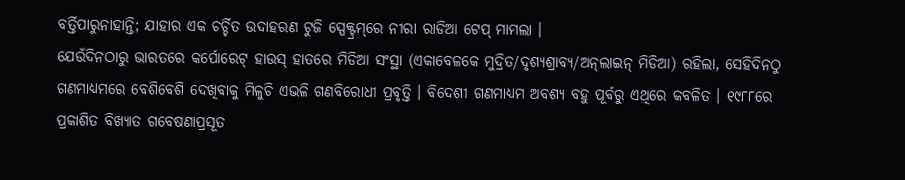ବର୍ତ୍ତିପାରୁନାହାନ୍ତି; ଯାହାର ଏକ ଚର୍ଚ୍ଚିତ ଉଦାହରଣ ଟୁଜି ସ୍ପେକ୍ଟ୍ରମ୍‌ରେ ନୀରା ରାଡିଆ ଟେପ୍‌ ମାମଲା ।
ଯେଉଁଦିନଠାରୁ ଭାରତରେ କର୍ପୋରେଟ୍‌ ହାଉସ୍‌ ହାତରେ ମିଡିଆ ସଂସ୍ଥା (ଏକାବେଳକେ ମୁଦ୍ରିତ/ଦୃଶ୍ୟଶ୍ରାବ୍ୟ/ଅନ୍‌ଲାଇନ୍‌ ମିଡିଆ) ରହିଲା, ସେହିଦିନଠୁ ଗଣମାଧ୍ୟମରେ ବେଶିବେଶି ଦେଖିବାକୁ ମିଳୁଚି ଏଭଳି ଗଣବିରୋଧୀ ପ୍ରବୃତ୍ତି । ବିଦେଶୀ ଗଣମାଧ୍ୟମ ଅବଶ୍ୟ ବହୁ ପୂର୍ବରୁ ଏଥିରେ କବଳିତ । ୧୯୮୮ରେ ପ୍ରକାଶିତ ବିଖ୍ୟାତ ଗବେଷଣାପ୍ରସୂତ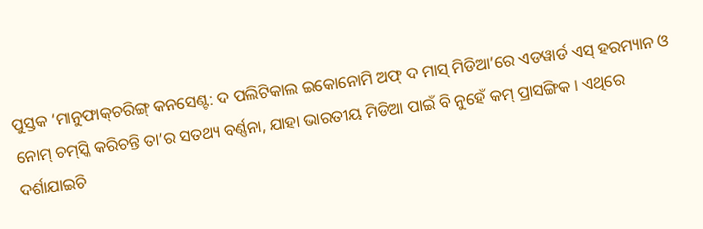ପୁସ୍ତକ ‘ମାନୁଫାକ୍‌ଚରିଙ୍ଗ୍‌ କନସେଣ୍ଟ: ଦ ପଲିଟିକାଲ ଇକୋନୋମି ଅଫ୍‌ ଦ ମାସ୍‌ ମିଡିଆ’ରେ ଏଡୱାର୍ଡ ଏସ୍‌ ହରମ୍ୟାନ ଓ ନୋମ୍‌ ଚମ୍‌ସ୍କି କରିଚନ୍ତି ତା’ର ସତଥ୍ୟ ବର୍ଣ୍ଣନା, ଯାହା ଭାରତୀୟ ମିଡିଆ ପାଇଁ ବି ନୁହେଁ କମ୍‌ ପ୍ରାସଙ୍ଗିକ । ଏଥିରେ ଦର୍ଶାଯାଇଚି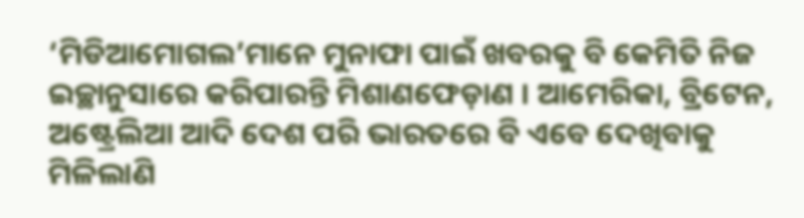‘ମିଡିଆମୋଗଲ’ମାନେ ମୁନାଫା ପାଇଁ ଖବରକୁ ବି କେମିତି ନିଜ ଇଚ୍ଛାନୁସାରେ କରିପାରନ୍ତି ମିଶାଣଫେଡ଼ାଣ । ଆମେରିକା, ବ୍ରିଟେନ, ଅଷ୍ଟ୍ରେଲିଆ ଆଦି ଦେଶ ପରି ଭାରତରେ ବି ଏବେ ଦେଖିବାକୁ ମିଳିଲାଣି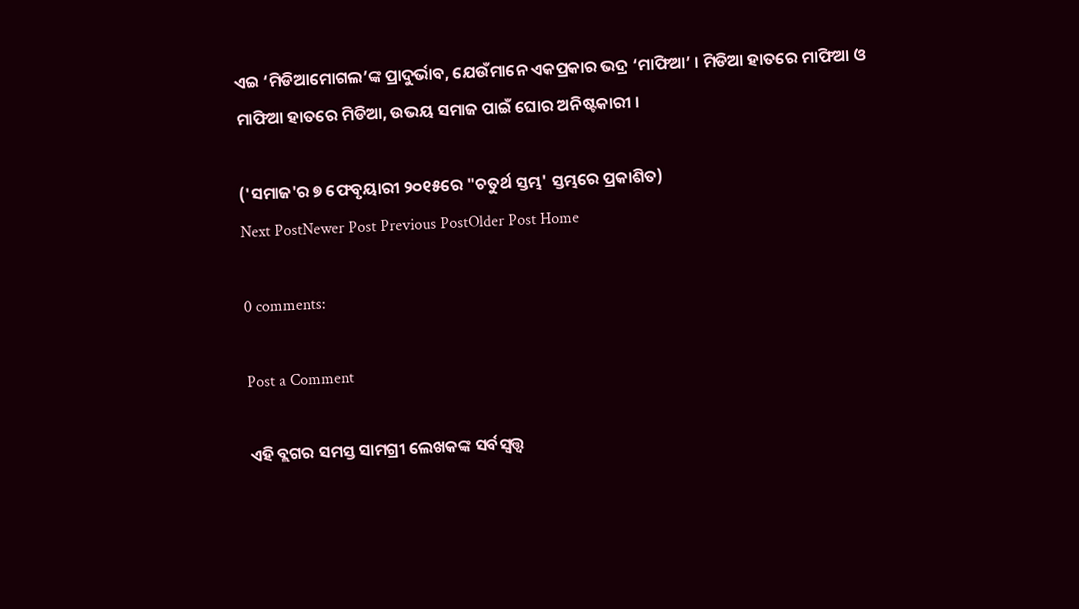ଏଇ ‘ମିଡିଆମୋଗଲ’ଙ୍କ ପ୍ରାଦୁର୍ଭାବ, ଯେଉଁମାନେ ଏକପ୍ରକାର ଭଦ୍ର ‘ମାଫିଆ’ । ମିଡିଆ ହାତରେ ମାଫିଆ ଓ ମାଫିଆ ହାତରେ ମିଡିଆ, ଉଭୟ ସମାଜ ପାଇଁ ଘୋର ଅନିଷ୍ଟକାରୀ ।

('ସମାଜ'ର ୭ ଫେବୃୟାରୀ ୨୦୧୫ରେ "ଚତୁର୍ଥ ସ୍ତମ୍ଭ' ସ୍ତମ୍ଭରେ ପ୍ରକାଶିତ)
Next PostNewer Post Previous PostOlder Post Home

0 comments:

Post a Comment

ଏହି ବ୍ଲଗର ସମସ୍ତ ସାମଗ୍ରୀ ଲେଖକଙ୍କ ସର୍ବସ୍ବତ୍ତ୍ବ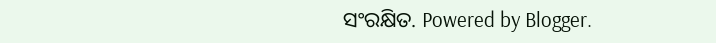ସଂରକ୍ଷିତ. Powered by Blogger.